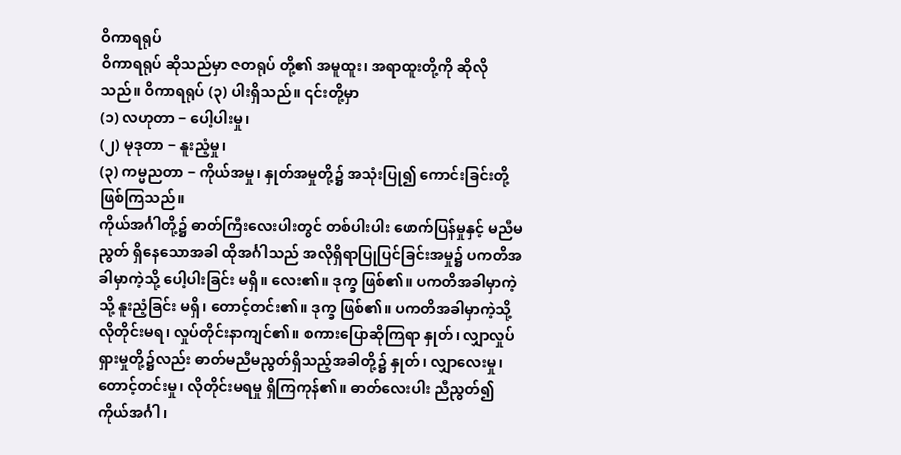ဝိကာရရုပ်
ဝိကာရရုပ် ဆိုသည်မှာ ဇတရုပ် တို့၏ အမူထူး၊ အရာထူးတို့ကို ဆိုလိုသည်။ ဝိကာရရုပ် (၃) ပါးရှိသည်။ ၎င်းတို့မှာ
(၁) လဟုတာ − ပေါ့ပါးမှု၊
(၂) မုဒုတာ − နူးညံ့မှု၊
(၃) ကမ္မညတာ − ကိုယ်အမှု၊ နှုတ်အမှုတို့၌ အသုံးပြု၍ ကောင်းခြင်းတို့ ဖြစ်ကြသည်။
ကိုယ်အင်္ဂါတို့၌ ဓာတ်ကြီးလေးပါးတွင် တစ်ပါးပါး ဖောက်ပြန်မှုနှင့် မညီမညွတ် ရှိနေသောအခါ ထိုအင်္ဂါသည် အလိုရှိရာပြုပြင်ခြင်းအမှု၌ ပကတိအခါမှာကဲ့သို့ ပေါ့ပါးခြင်း မရှိ။ လေး၏။ ဒုက္ခ ဖြစ်၏။ ပကတိအခါမှာကဲ့သို့ နူးညံ့ခြင်း မရှိ၊ တောင့်တင်း၏။ ဒုက္ခ ဖြစ်၏။ ပကတိအခါမှာကဲ့သို့ လိုတိုင်းမရ၊ လှုပ်တိုင်းနာကျင်၏။ စကားပြောဆိုကြရာ နှုတ်၊ လျှာလှုပ်ရှားမှုတို့၌လည်း ဓာတ်မညီမညွတ်ရှိသည့်အခါတို့၌ နှုတ်၊ လျှာလေးမှု၊ တောင့်တင်းမှု၊ လိုတိုင်းမရမှု ရှိကြကုန်၏။ ဓာတ်လေးပါး ညီညွတ်၍ ကိုယ်အင်္ဂါ၊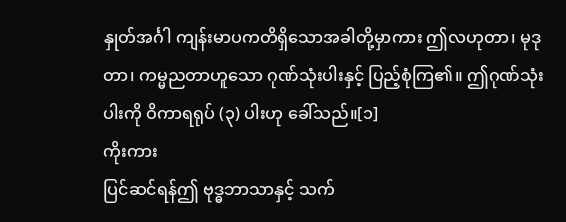နှုတ်အင်္ဂါ ကျန်းမာပကတိရှိသောအခါတို့မှာကား ဤလဟုတာ၊ မုဒုတာ၊ ကမ္မညတာဟူသော ဂုဏ်သုံးပါးနှင့် ပြည့်စုံကြ၏။ ဤဂုဏ်သုံးပါးကို ဝိကာရရုပ် (၃) ပါးဟု ခေါ်သည်။[၁]
ကိုးကား
ပြင်ဆင်ရန်ဤ ဗုဒ္ဓဘာသာနှင့် သက်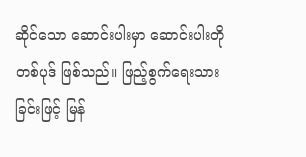ဆိုင်သော ဆောင်းပါးမှာ ဆောင်းပါးတိုတစ်ပုဒ် ဖြစ်သည်။ ဖြည့်စွက်ရေးသားခြင်းဖြင့် မြန်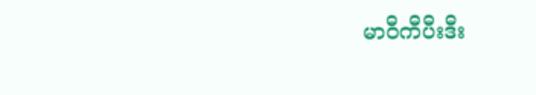မာဝီကီပီးဒီး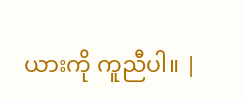ယားကို ကူညီပါ။ |